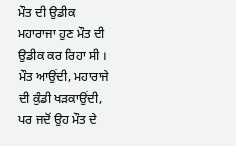ਮੌਤ ਦੀ ਉਡੀਕ
ਮਹਾਰਾਜਾ ਹੁਣ ਮੌਤ ਦੀ ਉਡੀਕ ਕਰ ਰਿਹਾ ਸੀ । ਮੌਤ ਆਉਂਦੀ, ਮਹਾਰਾਜੇ ਦੀ ਕੁੰਡੀ ਖੜਕਾਉਂਦੀ, ਪਰ ਜਦੋਂ ਉਹ ਮੌਤ ਦੇ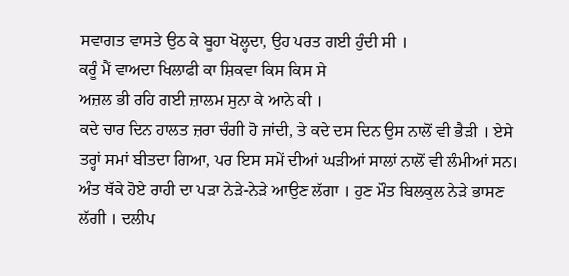ਸਵਾਗਤ ਵਾਸਤੇ ਉਠ ਕੇ ਬੂਹਾ ਖੋਲ੍ਹਦਾ, ਉਹ ਪਰਤ ਗਈ ਹੁੰਦੀ ਸੀ ।
ਕਰੂੰ ਮੈਂ ਵਾਅਦਾ ਖਿਲਾਫੀ ਕਾ ਸ਼ਿਕਵਾ ਕਿਸ ਕਿਸ ਸੇ
ਅਜ਼ਲ ਭੀ ਰਹਿ ਗਈ ਜ਼ਾਲਮ ਸੁਨਾ ਕੇ ਆਨੇ ਕੀ ।
ਕਦੇ ਚਾਰ ਦਿਨ ਹਾਲਤ ਜ਼ਰਾ ਚੰਗੀ ਹੋ ਜਾਂਦੀ, ਤੇ ਕਦੇ ਦਸ ਦਿਨ ਉਸ ਨਾਲੋਂ ਵੀ ਭੈੜੀ । ਏਸੇ ਤਰ੍ਹਾਂ ਸਮਾਂ ਬੀਤਦਾ ਗਿਆ, ਪਰ ਇਸ ਸਮੇਂ ਦੀਆਂ ਘੜੀਆਂ ਸਾਲਾਂ ਨਾਲੋਂ ਵੀ ਲੰਮੀਆਂ ਸਨ। ਅੰਤ ਥੱਕੇ ਹੋਏ ਰਾਹੀ ਦਾ ਪੜਾ ਨੇੜੇ-ਨੇੜੇ ਆਉਣ ਲੱਗਾ । ਹੁਣ ਮੌਤ ਬਿਲਕੁਲ ਨੇੜੇ ਭਾਸਣ ਲੱਗੀ । ਦਲੀਪ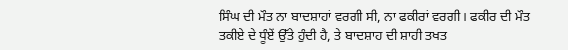ਸਿੰਘ ਦੀ ਮੌਤ ਨਾ ਬਾਦਸ਼ਾਹਾਂ ਵਰਗੀ ਸੀ, ਨਾ ਫਕੀਰਾਂ ਵਰਗੀ। ਫਕੀਰ ਦੀ ਮੌਤ ਤਕੀਏ ਦੇ ਧੂੰਏਂ ਉੱਤੇ ਹੁੰਦੀ ਹੈ, ਤੇ ਬਾਦਸ਼ਾਹ ਦੀ ਸ਼ਾਹੀ ਤਖਤ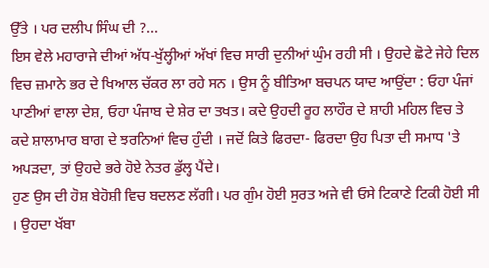ਉੱਤੇ । ਪਰ ਦਲੀਪ ਸਿੰਘ ਦੀ ?...
ਇਸ ਵੇਲੇ ਮਹਾਰਾਜੇ ਦੀਆਂ ਅੱਧ-ਖੁੱਲ੍ਹੀਆਂ ਅੱਖਾਂ ਵਿਚ ਸਾਰੀ ਦੁਨੀਆਂ ਘੁੰਮ ਰਹੀ ਸੀ । ਉਹਦੇ ਛੋਟੇ ਜੇਹੇ ਦਿਲ ਵਿਚ ਜ਼ਮਾਨੇ ਭਰ ਦੇ ਖਿਆਲ ਚੱਕਰ ਲਾ ਰਹੇ ਸਨ । ਉਸ ਨੂੰ ਬੀਤਿਆ ਬਚਪਨ ਯਾਦ ਆਉਂਦਾ : ਓਹਾ ਪੰਜਾਂ ਪਾਣੀਆਂ ਵਾਲਾ ਦੇਸ਼, ਓਹਾ ਪੰਜਾਬ ਦੇ ਸ਼ੇਰ ਦਾ ਤਖਤ। ਕਦੇ ਉਹਦੀ ਰੂਹ ਲਾਹੌਰ ਦੇ ਸ਼ਾਹੀ ਮਹਿਲ ਵਿਚ ਤੇ ਕਦੇ ਸ਼ਾਲਾਮਾਰ ਬਾਗ ਦੇ ਝਰਨਿਆਂ ਵਿਚ ਹੁੰਦੀ । ਜਦੋਂ ਕਿਤੇ ਫਿਰਦਾ- ਫਿਰਦਾ ਉਹ ਪਿਤਾ ਦੀ ਸਮਾਧ 'ਤੇ ਅਪੜਦਾ, ਤਾਂ ਉਹਦੇ ਭਰੇ ਹੋਏ ਨੇਤਰ ਡੁੱਲ੍ਹ ਪੈਂਦੇ।
ਹੁਣ ਉਸ ਦੀ ਹੋਸ਼ ਬੇਹੋਸ਼ੀ ਵਿਚ ਬਦਲਣ ਲੱਗੀ। ਪਰ ਗੁੰਮ ਹੋਈ ਸੁਰਤ ਅਜੇ ਵੀ ਓਸੇ ਟਿਕਾਣੇ ਟਿਕੀ ਹੋਈ ਸੀ । ਉਹਦਾ ਖੱਬਾ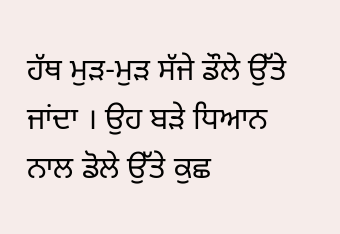ਹੱਥ ਮੁੜ-ਮੁੜ ਸੱਜੇ ਡੌਲੇ ਉੱਤੇ ਜਾਂਦਾ । ਉਹ ਬੜੇ ਧਿਆਨ ਨਾਲ ਡੋਲੇ ਉੱਤੇ ਕੁਛ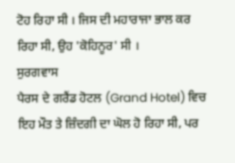ਟੋਹ ਰਿਹਾ ਸੀ । ਜਿਸ ਦੀ ਮਹਾਰਾਜਾ ਭਾਲ ਕਰ ਰਿਹਾ ਸੀ, ਉਹ 'ਕੋਹਿਨੂਰ' ਸੀ ।
ਸੁਰਗਵਾਸ
ਪੈਰਸ ਦੇ ਗਰੈਂਡ ਹੋਟਲ (Grand Hotel) ਵਿਚ ਇਹ ਮੌਤ ਤੇ ਜ਼ਿੰਦਗੀ ਦਾ ਘੋਲ ਹੋ ਰਿਹਾ ਸੀ, ਪਰ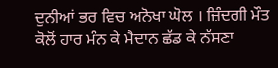ਦੁਨੀਆਂ ਭਰ ਵਿਚ ਅਨੋਖਾ ਘੋਲ । ਜ਼ਿੰਦਗੀ ਮੌਤ ਕੋਲੋਂ ਹਾਰ ਮੰਨ ਕੇ ਮੈਦਾਨ ਛੱਡ ਕੇ ਨੱਸਣਾ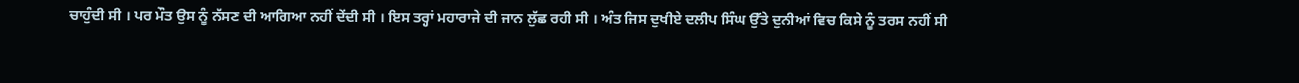ਚਾਹੁੰਦੀ ਸੀ । ਪਰ ਮੌਤ ਉਸ ਨੂੰ ਨੱਸਣ ਦੀ ਆਗਿਆ ਨਹੀਂ ਦੇਂਦੀ ਸੀ । ਇਸ ਤਰ੍ਹਾਂ ਮਹਾਰਾਜੇ ਦੀ ਜਾਨ ਲੁੱਛ ਰਹੀ ਸੀ । ਅੰਤ ਜਿਸ ਦੁਖੀਏ ਦਲੀਪ ਸਿੰਘ ਉੱਤੇ ਦੁਨੀਆਂ ਵਿਚ ਕਿਸੇ ਨੂੰ ਤਰਸ ਨਹੀਂ ਸੀ